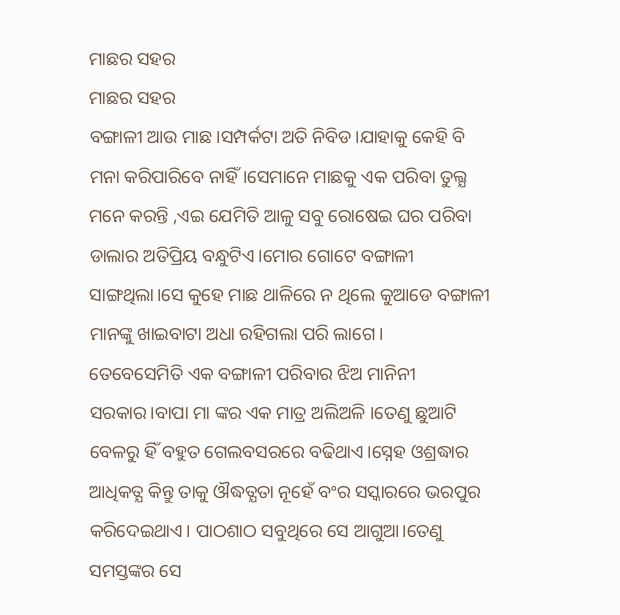ମାଛର ସହର
ମାଛର ସହର
ବଙ୍ଗାଳୀ ଆଉ ମାଛ।ସମ୍ପର୍କଟା ଅତି ନିବିଡ।ଯାହାକୁ କେହି ବି ମନା କରିପାରିବେ ନାହିଁ।ସେମାନେ ମାଛକୁ ଏକ ପରିବା ତୁଲ୍ଯ ମନେ କରନ୍ତି ,ଏଇ ଯେମିତି ଆଳୁ ସବୁ ରୋଷେଇ ଘର ପରିବା ଡାଲାର ଅତିପ୍ରିୟ ବନ୍ଧୁଟିଏ।ମୋର ଗୋଟେ ବଙ୍ଗାଳୀ ସାଙ୍ଗଥିଲା।ସେ କୁହେ ମାଛ ଥାଳିରେ ନ ଥିଲେ କୁଆଡେ ବଙ୍ଗାଳୀ ମାନଙ୍କୁ ଖାଇବାଟା ଅଧା ରହିଗଲା ପରି ଲାଗେ।
ତେବେସେମିତି ଏକ ବଙ୍ଗାଳୀ ପରିବାର ଝିଅ ମାନିନୀ ସରକାର।ବାପା ମା ଙ୍କର ଏକ ମାତ୍ର ଅଲିଅଳି ।ତେଣୁ ଛୁଆଟି ବେଳରୁ ହିଁ ବହୁତ ଗେଲବସରରେ ବଢିଥାଏ।ସ୍ନେହ ଓଶ୍ରଦ୍ଧାର ଆଧିକତ୍ଯ କିନ୍ତୁ ତାକୁ ଔଦ୍ଧତ୍ଯତା ନୂହେଁ ବଂର ସସ୍କାରରେ ଭରପୁର କରିଦେଇଥାଏ। ପାଠଶାଠ ସବୁଥିରେ ସେ ଆଗୁଆ।ତେଣୁ ସମସ୍ତଙ୍କର ସେ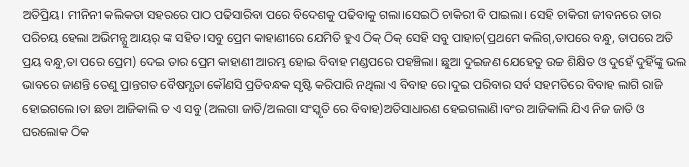ଅତିପ୍ରିୟ। ମୀନିନୀ କଲିକତା ସହରରେ ପାଠ ପଢିସାରିବା ପରେ ବିଦେଶକୁ ପଢିବାକୁ ଗଲା।ସେଇଠି ଚାକିରୀ ବି ପାଇଲା। ସେହି ଚାକିରୀ ଜୀବନରେ ତାର ପରିଚୟ ହେଲା ଅଭିମନ୍ଯୁ ଆୟର୍ ଙ୍କ ସହିତ।ସବୁ ପ୍ରେମ କାହାଣୀରେ ଯେମିତି ହୁଏ ଠିକ୍ ଠିକ୍ ସେହି ସବୁ ପାହାଚ(ପ୍ରଥମେ କଲିଗ୍,ତାପରେ ବନ୍ଧୁ, ତାପରେ ଅତି ପ୍ରୟ ବନ୍ଧୁ,ତା ପରେ ପ୍ରେମ) ଦେଇ ତାର ପ୍ରେମ କାହାଣୀ ଆରମ୍ଭ ହୋଇ ବିବାହ ମଣ୍ଡପରେ ପହଞ୍ଚିଲା। ଛୁଆ ଦୁଇଜଣ ଯେହେତୁ ଉଚ୍ଚ ଶିକ୍ଷିତ ଓ ଦୁହେଁ ଦୁହିଁଙ୍କୁ ଭଲ ଭାବରେ ଜାଣନ୍ତି ତେଣୁ ପ୍ରାନ୍ତଗତ ବୈଷମ୍ଯତା କୌଣସି ପ୍ରତିବନ୍ଧକ ସୃଷ୍ଟି କରିପାରି ନଥିଲା ଏ ବିବାହ ରେ।ଦୁଇ ପରିବାର ସର୍ବ ସହମତିରେ ବିବାହ ଲାଗି ରାଜି ହୋଇଗଲେ।ତା ଛଡା ଆଜିକାଲି ତ ଏ ସବୁ (ଅଲଗା ଜାତି/ଅଲଗା ସଂସ୍କୃତି ରେ ବିବାହ)ଅତିସାଧାରଣ ହେଇଗଲାଣି।ବଂର ଆଜିକାଲି ଯିଏ ନିଜ ଜାତି ଓ ଘରଲୋକ ଠିକ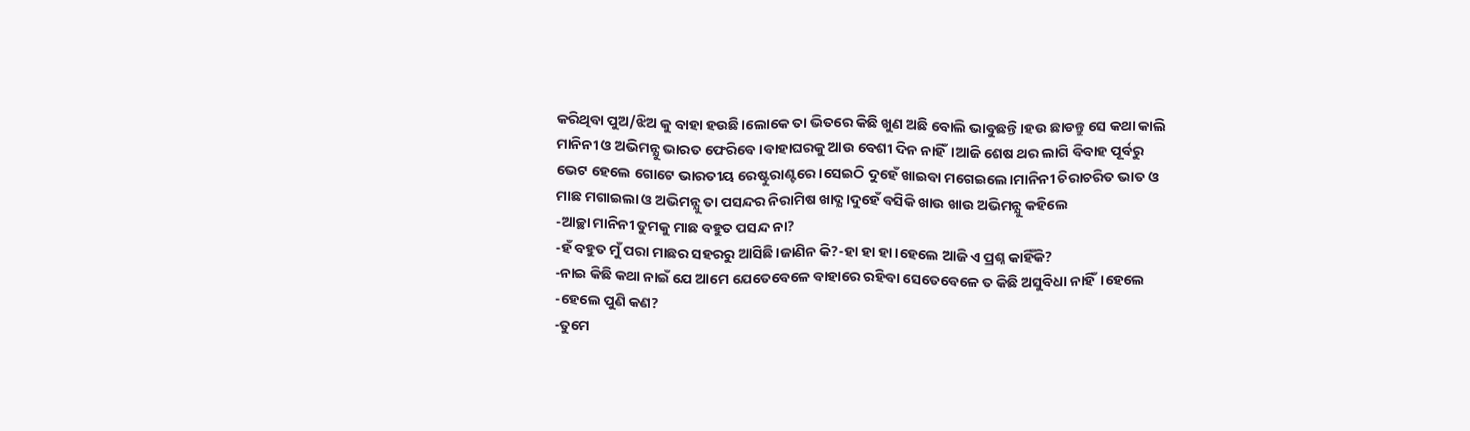କରିଥିବା ପୁଅ/ଝିଅ କୁ ବାହା ହଉଛି।ଲୋକେ ତା ଭିତରେ କିଛି ଖୁଣ ଅଛି ବୋଲି ଭାବୁଛନ୍ତି।ହଉ ଛାଡନ୍ତୁ ସେ କଥା କାଲି ମାନିନୀ ଓ ଅଭିମନ୍ଯୁ ଭାରତ ଫେରିବେ ।ବାହାଘରକୁ ଆଉ ବେଶୀ ଦିନ ନାହିଁ।ଆଜି ଶେଷ ଥର ଲାଗି ବିବାହ ପୂର୍ବରୁ ଭେଟ ହେଲେ ଗୋଟେ ଭାରତୀୟ ରେଷ୍ଟୁରାଣ୍ଟରେ।ସେଇଠି ଦୁହେଁ ଖାଇବା ମଗେଇଲେ।ମାନିନୀ ଚିରାଚରିତ ଭାତ ଓ ମାଛ ମଗାଇଲା ଓ ଅଭିମନ୍ଯୁ ତା ପସନ୍ଦର ନିରାମିଷ ଖାଦ୍ଯ।ଦୁହେଁ ବସିକି ଖାଉ ଖାଉ ଅଭିମନ୍ଯୁ କହିଲେ
-ଆଚ୍ଛା ମାନିନୀ ତୁମକୁ ମାଛ ବହୁତ ପସନ୍ଦ ନା?
-ହଁ ବହୁତ ମୁଁ ପରା ମାଛର ସହରରୁ ଆସିଛି।ଜାଣିନ କି?-ହା ହା ହା।ହେଲେ ଆଜି ଏ ପ୍ରଶ୍ନ କାହିଁକି?
-ନାଇ କିଛି କଥା ନାଇଁ ଯେ ଆମେ ଯେତେବେଳେ ବାହାରେ ରହିବା ସେତେବେଳେ ତ କିଛି ଅସୁବିଧା ନାହିଁ।ହେଲେ
-ହେଲେ ପୁଣି କଣ?
-ତୁମେ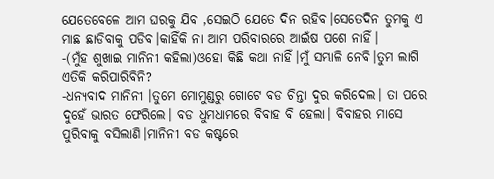ଯେତେବେଳେ ଆମ ଘରକୁ ଯିବ ,ସେଇଠି ଯେତେ ଦିନ ରହିବ।ସେତେଦିନ ତୁମକୁ ଏ ମାଛ ଛାଡିବାକୁ ପଡିବ।କାହିଁକି ନା ଆମ ପରିବାରରେ ଆଇଁଷ ପଶେ ନାହିଁ।
-(ମୁଁହ ଶୁଖାଇ ମାନିନୀ କହିଲା)ଓହୋ କିଛି କଥା ନାହିଁ।ମୁଁ ସମ୍ଭାଳି ନେବି।ତୁମ ଲାଗି ଏତିକି କରିପାରିବିନି?
-ଧନ୍ଯବାଦ ମାନିନୀ ।ତୁମେ ମୋମୁଣ୍ଡରୁ ଗୋଟେ ବଡ ଚିନ୍ତା ଦୁର କରିଦେଲ। ତା ପରେ ଦୁହେଁ ଭାରତ ଫେରିଲେ। ବଡ ଧୁମଧାମରେ ବିବାହ ବି ହେଲା। ବିବାହର ମାସେ ପୁରିବାକୁ ବସିଲାଣି।ମାନିନୀ ବଡ କଷ୍ଟରେ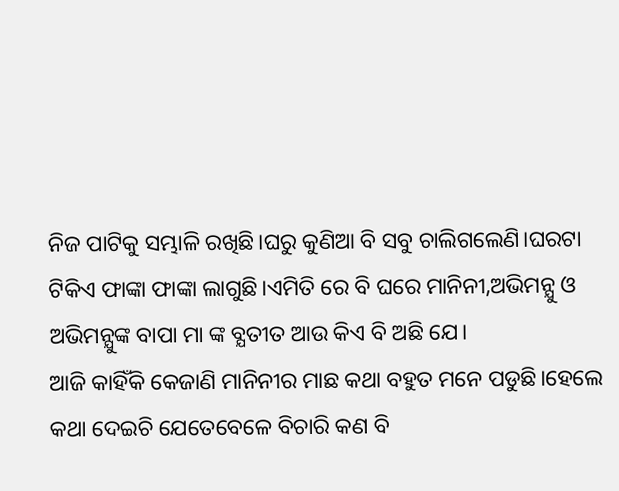ନିଜ ପାଟିକୁ ସମ୍ଭାଳି ରଖିଛି।ଘରୁ କୁଣିଆ ବି ସବୁ ଚାଲିଗଲେଣି।ଘରଟା ଟିକିଏ ଫାଙ୍କା ଫାଙ୍କା ଲାଗୁଛି।ଏମିତି ରେ ବି ଘରେ ମାନିନୀ,ଅଭିମନ୍ଯୁ ଓ ଅଭିମନ୍ଯୁଙ୍କ ବାପା ମା ଙ୍କ ବ୍ଯତୀତ ଆଉ କିଏ ବି ଅଛି ଯେ।
ଆଜି କାହିଁକି କେଜାଣି ମାନିନୀର ମାଛ କଥା ବହୁତ ମନେ ପଡୁଛି।ହେଲେ କଥା ଦେଇଚି ଯେତେବେଳେ ବିଚାରି କଣ ବି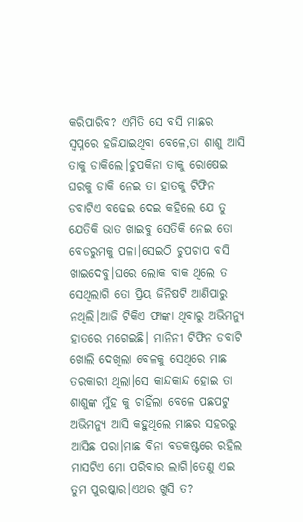କରିପାରିବ? ଏମିତି ସେ ବସି ମାଛର ସ୍ବପ୍ନରେ ହଜିଯାଇଥିବା ବେଳେ,ତା ଶାଶୁ ଆସି ତାକୁ ଡାକିଲେ।ଚୁପକିନା ତାକୁ ରୋଷେଇ ଘରକୁ ଡାକି ନେଇ ତା ହାତକୁ ଟିଫିନ ଡବାଟିଏ ବଢେଇ ଦେଇ କହିଲେ ଯେ ତୁ ଯେତିକି ଭାତ ଖାଇବୁ ସେତିକି ନେଇ ତୋ ବେଡରୁମକୁ ପଳା।ସେଇଠି ଚୁପଚାପ ବସି ଖାଇଦେବୁ।ଘରେ ଲୋକ ବାକ ଥିଲେ ତ ସେଥିଲାଗି ତୋ ପ୍ରିୟ ଜିନିଷଟି ଆଣିପାରୁ ନଥିଲି।ଆଜି ଟିକିଏ ଫାଙ୍କା ଥିବାରୁ ଅଭିମନ୍ଯୁ ହାତରେ ମଗେଇଛି। ମାନିନୀ ଟିଫିନ ଡବାଟି ଖୋଲି ଦେଖିଲା ବେଳକୁ ସେଥିରେ ମାଛ ତରକାରୀ ଥିଲା।ସେ କାନ୍ଦକାନ୍ଦ ହୋଇ ତା ଶାଶୁଙ୍କ ମୁଁହ କୁ ଚାହିଁଲା ବେଳେ ପଛପଟୁ ଅଭିମନ୍ଯୁ ଆସି କହୁଥିଲେ ମାଛର ସହରରୁ ଆସିଛ ପରା।ମାଛ ବିନା ବଡକଷ୍ଟରେ ରହିଲ ମାସଟିଏ ମୋ ପରିବାର ଲାଗି।ତେଣୁ ଏଇ ତୁମ ପୁରଷ୍କାର।ଏଥର ଖୁସି ତ?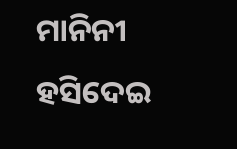ମାନିନୀ ହସିଦେଇ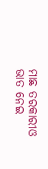ମାଛ ତରକାରୀଓ ଭାତ ନେଇ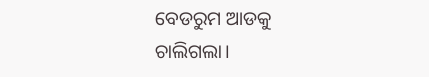ବେଡରୁମ ଆଡକୁ ଚାଲିଗଲା।